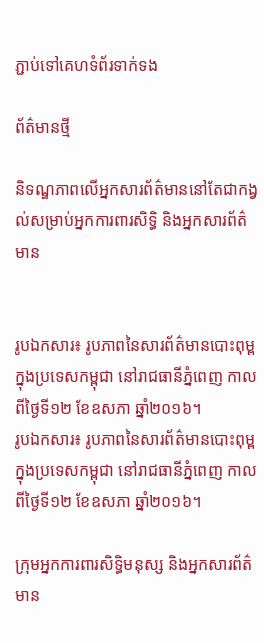ភ្ជាប់ទៅគេហទំព័រទាក់ទង

ព័ត៌មានថ្មី

និទណ្ឌភាពលើអ្នកសារព័ត៌មាននៅតែជាកង្វល់សម្រាប់អ្នកការពារសិទ្ធិ និងអ្នកសារព័ត៌មាន


រូបឯកសារ៖ រូបភាពនៃសារព័ត៌មានបោះពុម្ពក្នុងប្រទេសកម្ពុជា នៅរាជធានីភ្នំពេញ កាលពីថ្ងៃទី១២ ខែឧសភា ឆ្នាំ២០១៦។
រូបឯកសារ៖ រូបភាពនៃសារព័ត៌មានបោះពុម្ពក្នុងប្រទេសកម្ពុជា នៅរាជធានីភ្នំពេញ កាលពីថ្ងៃទី១២ ខែឧសភា ឆ្នាំ២០១៦។

ក្រុមអ្នកការពារសិទ្ធិមនុស្ស និងអ្នកសារព័ត៌មាន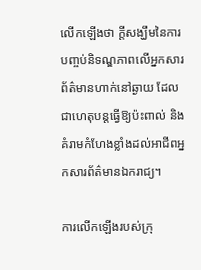លើកឡើងថា ក្តីសង្ឃឹមនៃការបញ្ចប់និទណ្ឌភាពលើអ្នកសារព័ត៌មានហាក់នៅឆ្ងាយ ដែលជាហេតុបន្តធ្វើឱ្យប៉ះពាល់ និងគំរាមកំហែងខ្លាំងដល់អាជីពអ្នកសារព័ត៌មានឯករាជ្យ។

ការលើកឡើងរបស់ក្រុ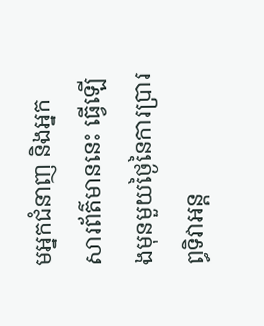មអ្នកជំនាញ និងអ្នកសារព័ត៌មាននេះ ធ្វើឡើងមុនមួយថ្ងៃនៃការប្រារព្ធទិវាអន្ត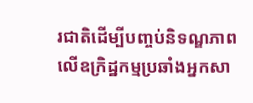រជាតិដើម្បីបញ្ចប់និទណ្ឌភាពលើឧក្រិដ្ឋកម្មប្រឆាំងអ្នកសា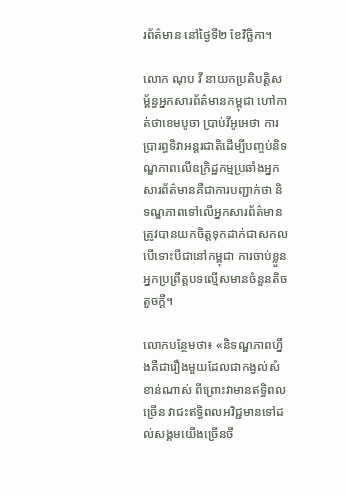រព័ត៌មាន នៅថ្ងៃទី២ ខែវិច្ឆិកា។

លោក ណុប វី នាយកប្រតិបត្តិសម្ព័ន្ធអ្នកសារព័ត៌មានកម្ពុជា ហៅកាត់ថាខេមបូចា ប្រាប់វីអូអេថា ការប្រារព្ធទិវាអន្តរជាតិដើម្បីបញ្ចប់និទណ្ឌភាពលើឧក្រិដ្ឋកម្មប្រឆាំងអ្នកសារព័ត៌មានគឺជាការបញ្ជាក់ថា និទណ្ឌភាពទៅលើអ្នកសារព័ត៌មានត្រូវបានយកចិត្តទុកដាក់ជាសកល បើទោះបីជានៅកម្ពុជា ការចាប់ខ្លួនអ្នកប្រព្រឹត្តបទល្មើសមានចំនួនតិចតួចក្តី។

លោកបន្ថែមថា៖ «និទណ្ឌភាពហ្នឹងគឺជារឿងមួយដែលជាកង្វល់សំខាន់ណាស់ ពីព្រោះវាមានឥទ្ធិពលច្រើន វាជះឥទ្ធិពលអវិជ្ជមានទៅដល់សង្គមយើងច្រើនចឹ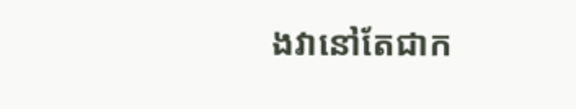ងវានៅតែជាក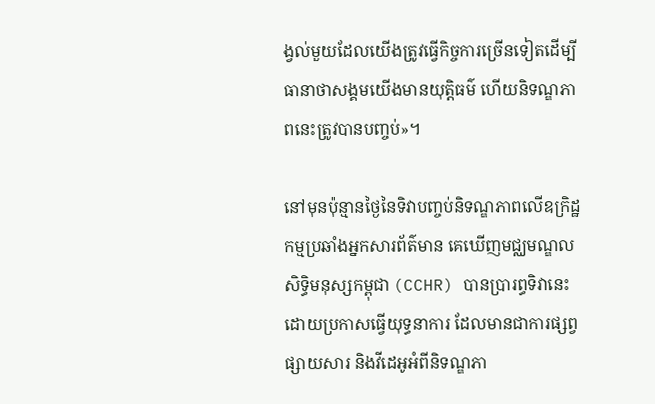ង្វល់មួយដែលយើងត្រូវធ្វើកិច្ចការច្រើនទៀតដើម្បីធានាថាសង្គមយើងមានយុត្តិធម៌ ហើយនិទណ្ឌភាពនេះត្រូវបានបញ្ចប់»។

នៅមុនប៉ុន្មានថ្ងៃនៃទិវាបញ្ចប់និទណ្ឌភាពលើឧក្រិដ្ឋកម្មប្រឆាំងអ្នកសារព័ត៌មាន គេឃើញមជ្ឈមណ្ឌលសិទ្ធិមនុស្សកម្ពុជា (CCHR) បានប្រារព្ធទិវានេះ ដោយប្រកាសធ្វើយុទ្ធនាការ ដែលមានជាការផ្សព្វផ្សាយសារ និងវីដេអូអំពីនិទណ្ឌភា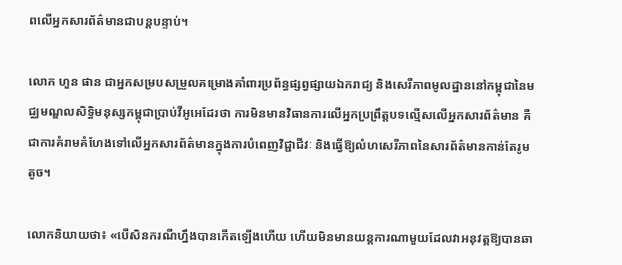ពលើអ្នកសារព័ត៌មានជាបន្តបន្ទាប់។

លោក ហួន ផាន ជាអ្នកសម្របសម្រួលគម្រោងគាំពារប្រព័ន្ធផ្សព្វផ្សាយឯករាជ្យ និងសេរីភាពមូលដ្ឋាននៅកម្ពុជានៃមជ្ឈមណ្ឌលសិទ្ធិមនុស្សកម្ពុជាប្រាប់វីអូអេដែរថា ការមិនមានវិធានការលើអ្នកប្រព្រឹត្តបទល្មើសលើអ្នកសារព័ត៌មាន គឺជាការគំរាមគំហែងទៅលើអ្នកសារព័ត៌មានក្នុងការបំពេញវិជ្ជាជីវៈ និងធ្វើឱ្យលំហសេរីភាពនៃសារព័ត៌មានកាន់តែរូមតូច។

លោកនិយាយថា៖ «បើសិនករណីហ្នឹងបានកើតឡើងហើយ ហើយមិនមានយន្តការណាមួយដែលវាអនុវត្តឱ្យបានឆា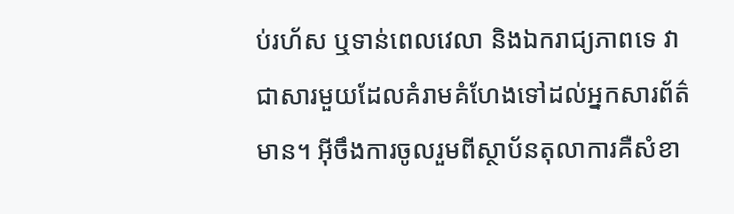ប់រហ័ស ឬទាន់ពេលវេលា និងឯករាជ្យភាពទេ វាជាសារមួយដែលគំរាមគំហែងទៅដល់អ្នកសារព័ត៌មាន។ អ៊ីចឹងការចូលរួមពីស្ថាប័នតុលាការគឺសំខា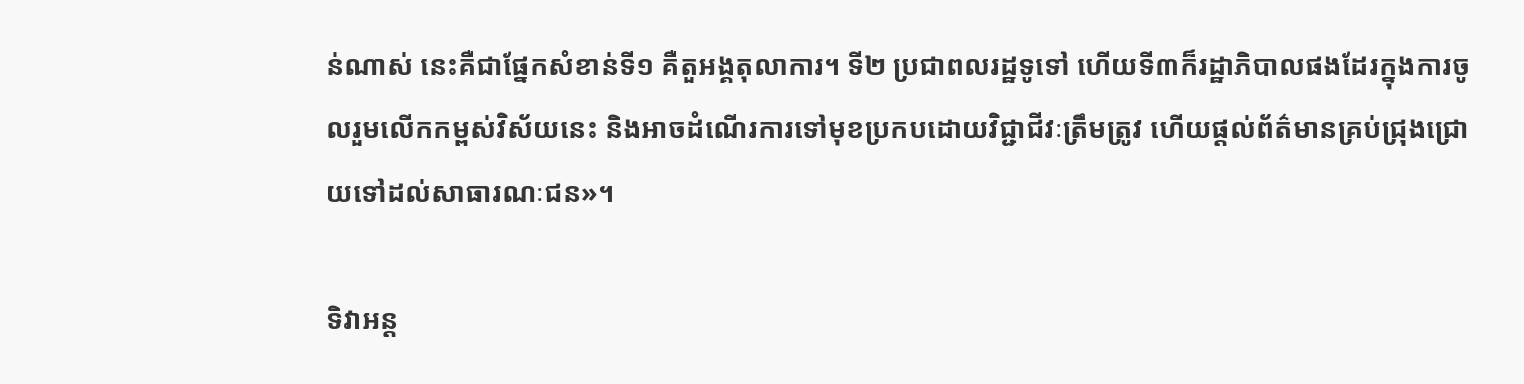ន់ណាស់ នេះគឺជាផ្នែកសំខាន់ទី១ គឺតួអង្គតុលាការ។ ទី២ ប្រជាពលរដ្ឋទូទៅ ហើយទី៣ក៏រដ្ឋាភិបាលផងដែរក្នុងការចូលរួមលើកកម្ពស់វិស័យនេះ និងអាចដំណើរការទៅមុខប្រកបដោយវិជ្ជាជីវៈត្រឹមត្រូវ ហើយផ្តល់ព័ត៌មានគ្រប់ជ្រុងជ្រោយទៅដល់សាធារណៈជន»។

ទិវាអន្ត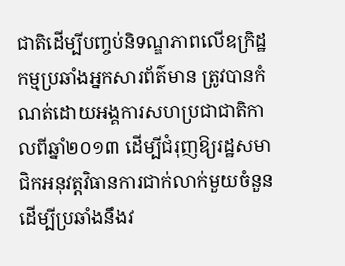ជាតិដើម្បីបញ្ចប់និទណ្ឌភាពលើឧក្រិដ្ឋកម្មប្រឆាំងអ្នកសារព័ត៌មាន ត្រូវបានកំណត់ដោយអង្គការសហប្រជាជាតិកាលពីឆ្នាំ២០១៣ ដើម្បីជំរុញឱ្យរដ្ឋសមាជិកអនុវត្តវិធានការជាក់លាក់មួយចំនួនដើម្បីប្រឆាំងនឹងវ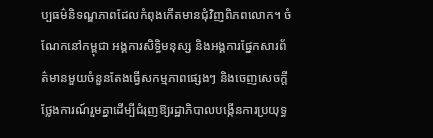ប្បធម៌និទណ្ឌភាពដែលកំពុងកើតមានជុំវិញពិភពលោក។ ចំណែកនៅកម្ពុជា អង្គការសិទ្ធិមនុស្ស និងអង្គការផ្នែកសារព័ត៌មានមួយចំនួនតែងធ្វើសកម្មភាពផ្សេងៗ និងចេញសេចក្តីថ្លែងការណ៍រួមគ្នាដើម្បីជំរុញឱ្យរដ្ឋាភិបាលបង្កើនការប្រយុទ្ធ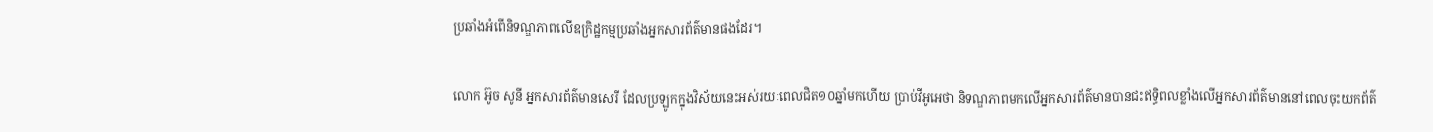ប្រឆាំងអំពើនិទណ្ឌភាពលើឧក្រិដ្ឋកម្មប្រឆាំងអ្នកសារព័ត៌មានផងដែរ។

លោក អ៊ូច សូនី អ្នកសារព័ត៌មានសេរី ដែលប្រឡូកក្នុងវិស័យនេះអស់រយៈពេលជិត១០ឆ្នាំមកហើយ ប្រាប់វីអូអេថា និទណ្ឌភាពមកលើអ្នកសារព័ត៌មានបានជះឥទ្ធិពលខ្លាំងលើអ្នកសារព័ត៌មាននៅពេលចុះយកព័ត៌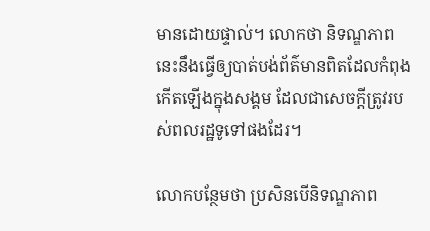មានដោយផ្ទាល់។ លោកថា និទណ្ឌភាពនេះនឹងធ្វើឲ្យបាត់បង់ព័ត៌មានពិតដែលកំពុងកើតឡើងក្នុងសង្គម ដែលជាសេចក្តីត្រូវរបស់ពលរដ្ឋទូទៅផងដែរ។

លោកបន្ថែមថា ប្រសិនបើនិទណ្ឌភាព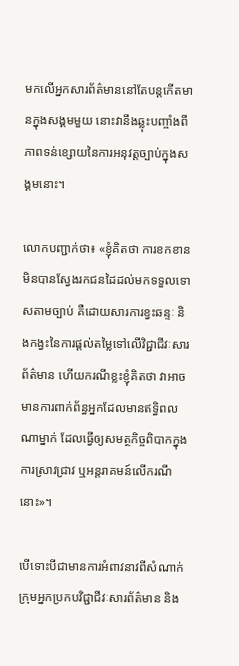មកលើអ្នកសារព័ត៌មាននៅតែបន្តកើតមានក្នុងសង្គមមួយ នោះវានឹងឆ្លុះបញ្ចាំងពីភាពទន់ខ្សោយនៃការអនុវត្តច្បាប់ក្នុងសង្គមនោះ។

លោកបញ្ជាក់ថា៖ «ខ្ញុំគិតថា ការខកខានមិនបានស្វែងរកជនដៃដល់មកទទួលទោសតាមច្បាប់ គឺដោយសារការខ្វះឆន្ទៈ និងកង្វះនៃការផ្តល់តម្លៃទៅលើវិជ្ជាជីវៈសារព័ត៌មាន ហើយករណីខ្លះខ្ញុំគិតថា វាអាចមានការពាក់ព័ន្ធអ្នកដែលមានឥទ្ធិពលណាម្នាក់ ដែលធ្វើឲ្យសមត្ថកិច្ចពិបាកក្នុងការស្រាវជ្រាវ ឬអន្តរាគមន៍លើករណីនោះ»។

បើទោះបីជាមានការអំពាវនាវពីសំណាក់ក្រុមអ្នកប្រកបវិជ្ជាជីវៈសារព័ត៌មាន និង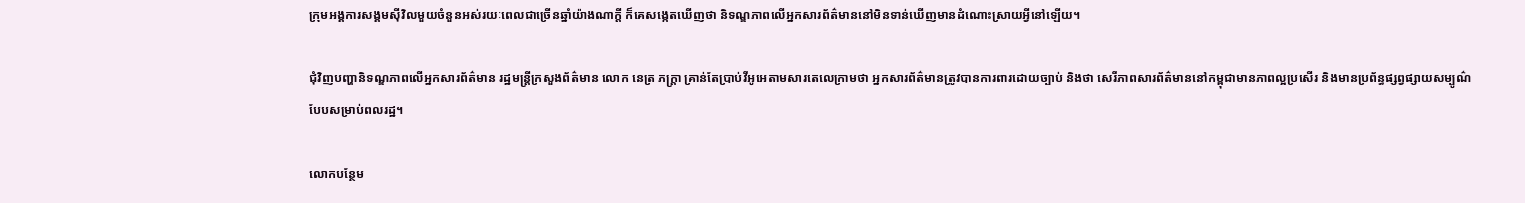ក្រុមអង្គការសង្គមស៊ីវិលមួយចំនួនអស់រយៈពេលជាច្រើនឆ្នាំយ៉ាងណាក្តី ក៏គេសង្កេតឃើញថា និទណ្ឌភាពលើអ្នកសារព័ត៌មាននៅមិនទាន់ឃើញមានដំណោះស្រាយអ្វីនៅឡើយ។

ជុំវិញបញ្ហានិទណ្ឌភាពលើអ្នកសារព័ត៌មាន រដ្ឋមន្រ្តីក្រសួងព័ត៌មាន លោក នេត្រ ភក្រ្តា គ្រាន់តែប្រាប់វីអូអេតាមសារតេលេក្រាមថា អ្នកសារព័ត៌មានត្រូវបានការពារដោយច្បាប់ និងថា សេរីភាពសារព័ត៌មាននៅកម្ពុជាមានភាពល្អប្រសើរ និងមានប្រព័ន្ធផ្សព្វផ្សាយសម្បូណ៌បែបសម្រាប់ពលរដ្ឋ។

លោកបន្ថែម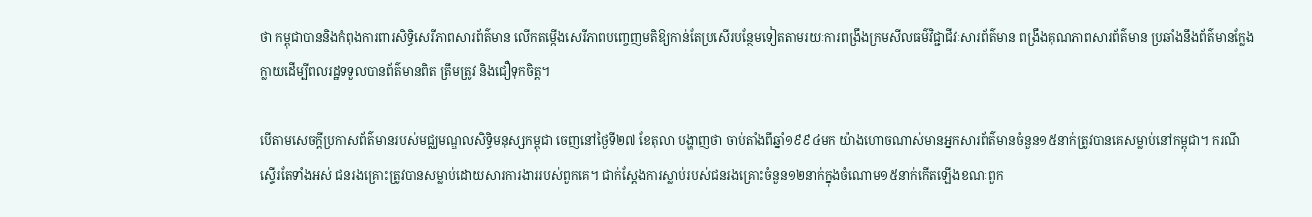ថា កម្ពុជាបាននិងកំពុងការពារសិទ្ធិសេរីភាពសារព័ត៌មាន លើកតម្កើងសេរីភាពបញ្ចេញមតិឱ្យកាន់តែប្រសើរបន្ថែមទៀតតាមរយៈការពង្រឹងក្រមសីលធម៌វិជ្ជាជីវៈសារព័ត៌មាន ពង្រឹងគុណភាពសារព័ត៌មាន ប្រឆាំងនឹងព័ត៌មានក្លែងក្លាយដើម្បីពលរដ្ឋទទួលបានព័ត៌មានពិត ត្រឹមត្រូវ និងជឿទុកចិត្ត។

បើតាមសេចក្តីប្រកាសព័ត៌មានរបស់មជ្ឈមណ្ឌលសិទ្ធិមនុស្សកម្ពុជា ចេញនៅថ្ងៃទី២៧ ខែតុលា បង្ហាញថា ចាប់តាំងពីឆ្នាំ១៩៩៤មក យ៉ាងហោចណាស់មានអ្នកសារព័ត៌មានចំនួន១៥នាក់ត្រូវបានគេសម្លាប់នៅកម្ពុជា។ ករណីស្ទើរតែទាំងអស់ ជនរងគ្រោះត្រូវបានសម្លាប់ដោយសារការងាររបស់ពួកគេ។ ជាក់ស្តែងការស្លាប់របស់ជនរងគ្រោះចំនួន១២នាក់ក្នុងចំណោម១៥នាក់កើតឡើងខណៈពួក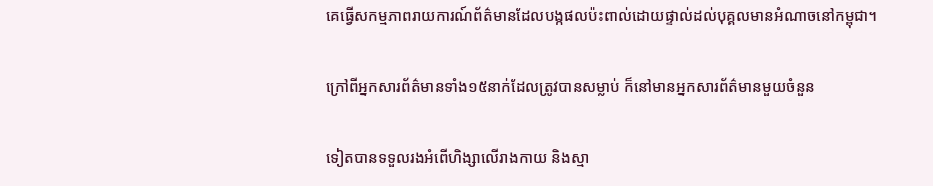គេធ្វើសកម្មភាពរាយការណ៍ព័ត៌មានដែលបង្កផលប៉ះពាល់ដោយផ្ទាល់ដល់បុគ្គលមានអំណាចនៅកម្ពុជា។

ក្រៅពីអ្នកសារព័ត៌មានទាំង១៥នាក់ដែលត្រូវបានសម្លាប់ ក៏នៅមានអ្នកសារព័ត៌មានមួយចំនួន

ទៀតបានទទួលរងអំពើហិង្សាលើរាងកាយ និងស្មា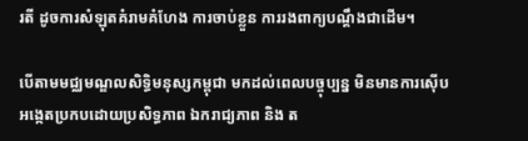រតី ដូចការសំឡុតគំរាមគំហែង ការចាប់ខ្លួន ការរងពាក្យបណ្តឹងជាដើម។

បើតាមមជ្ឈមណ្ឌលសិទ្ធិមនុស្សកម្ពុជា មកដល់ពេលបច្ចុប្បន្ន មិនមានការស៊ើបអង្កេតប្រកបដោយប្រសិទ្ធភាព ឯករាជ្យភាព និង ត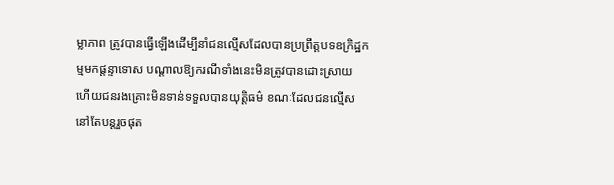ម្លាភាព ត្រូវបានធ្វើឡើងដើម្បីនាំជនល្មើសដែលបានប្រព្រឹត្តបទឧក្រិដ្ឋកម្មមកផ្តន្ទាទោស បណ្តាលឱ្យករណីទាំងនេះមិនត្រូវបានដោះស្រាយ ហើយជនរងគ្រោះមិនទាន់ទទួលបានយុតិ្តធម៌ ខណៈដែលជនល្មើសនៅតែបន្តរួចផុត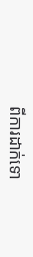ពីការដាក់ទោ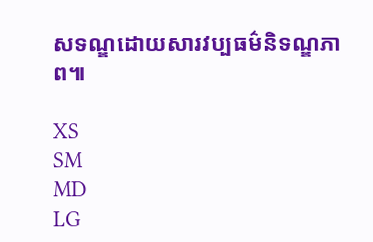សទណ្ឌដោយសារវប្បធម៌និទណ្ឌភាព៕

XS
SM
MD
LG